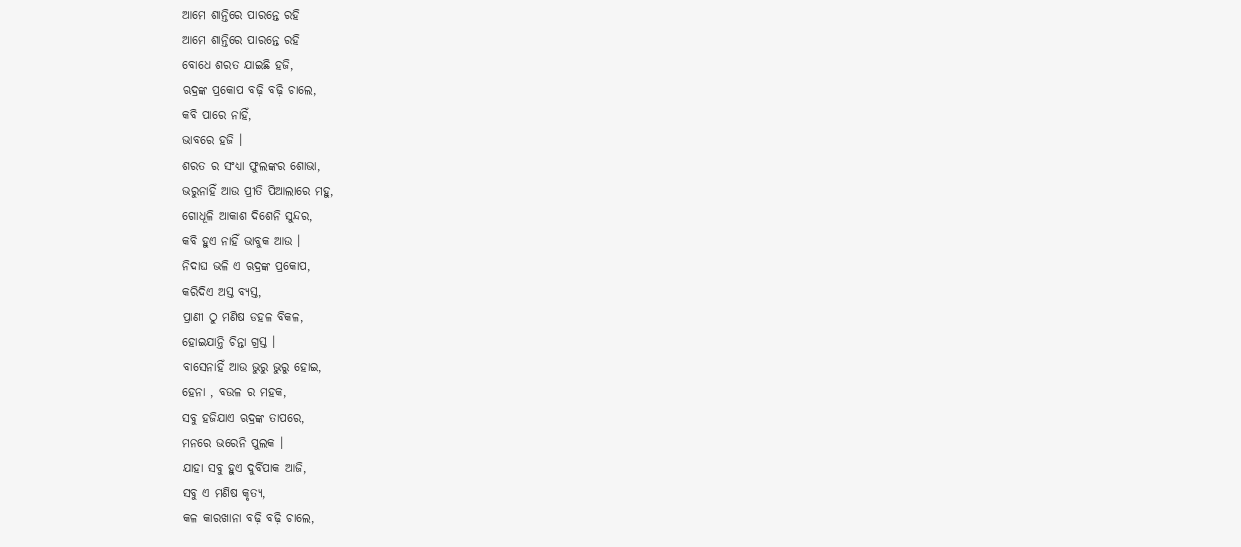ଆମେ ଶାନ୍ତିରେ ପାରନ୍ତେ ରହି
ଆମେ ଶାନ୍ତିରେ ପାରନ୍ତେ ରହି
ବୋଧେ ଶରତ ଯାଇଛି ହଜି,
ଋଦ୍ରଙ୍କ ପ୍ରକୋପ ବଢ଼ି ବଢ଼ି ଚାଲେ,
କବି ପାରେ ନାହିଁ,
ଭାବରେ ହଜି ।
ଶରତ ର ସଂଧ୍ୟା ଫୁଲଙ୍କର ଶୋଭା,
ଭରୁନାହିଁ ଆଉ ପ୍ରୀତି ପିଆଲାରେ ମହୁ,
ଗୋଧୂଳି ଆକାଶ ଦିଶେନି ସୁନ୍ଦର,
କବି ହୁଏ ନାହିଁ ଭାବୁକ ଆଉ ।
ନିଦାଘ ଭଳି ଏ ଋଦ୍ରଙ୍କ ପ୍ରକୋପ,
କରିଦିଏ ଅସ୍ତ ବ୍ୟସ୍ତ,
ପ୍ରାଣୀ ଠୁ ମଣିଷ ଡହଳ ବିକଳ,
ହୋଇଯାନ୍ତି ଚିନ୍ତା ଗ୍ରସ୍ତ ।
ବାସେନାହିଁ ଆଉ ଭୁରୁ ଭୁରୁ ହୋଇ,
ହେନା , ବଉଳ ର ମହକ,
ସବୁ ହଜିଯାଏ ଋଦ୍ରଙ୍କ ତାପରେ,
ମନରେ ଭରେନି ପୁଲକ ।
ଯାହା ସବୁ ହୁଏ ଦୁର୍ବିପାକ ଆଜି,
ସବୁ ଏ ମଣିଷ କୃତ୍ୟ,
କଳ କାରଖାନା ବଢ଼ି ବଢ଼ି ଚାଲେ,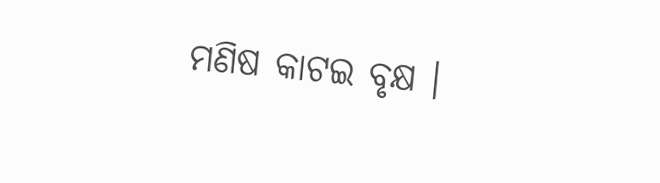ମଣିଷ କାଟଇ ବୃକ୍ଷ ।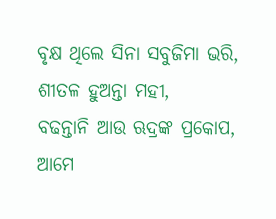ବୃକ୍ଷ ଥିଲେ ସିନା ସବୁଜିମା ଭରି,
ଶୀତଳ ହୁଅନ୍ତା ମହୀ,
ବଢନ୍ତାନି ଆଉ ଋଦ୍ରଙ୍କ ପ୍ରକୋପ,
ଆମେ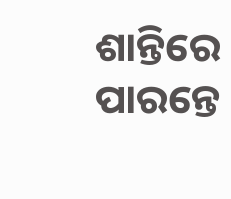ଶାନ୍ତିରେ ପାରନ୍ତେ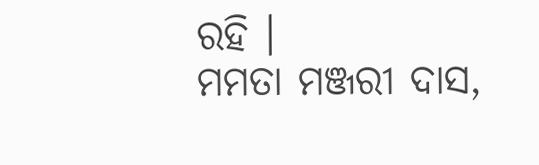ରହି ।
ମମତା ମଞ୍ଜରୀ ଦାସ,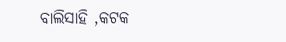ବାଲିସାହି ,କଟକ